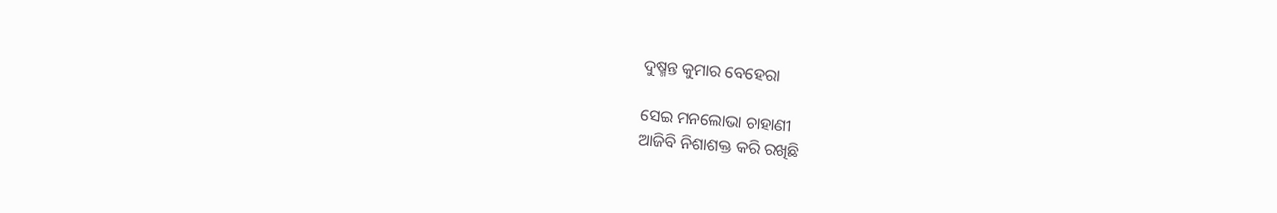ଦୁଷ୍ମନ୍ତ କୁମାର ବେହେରା

ସେଇ ମନଲୋଭା ଚାହାଣୀ
ଆଜିବି ନିଶାଶକ୍ତ କରି ରଖିଛି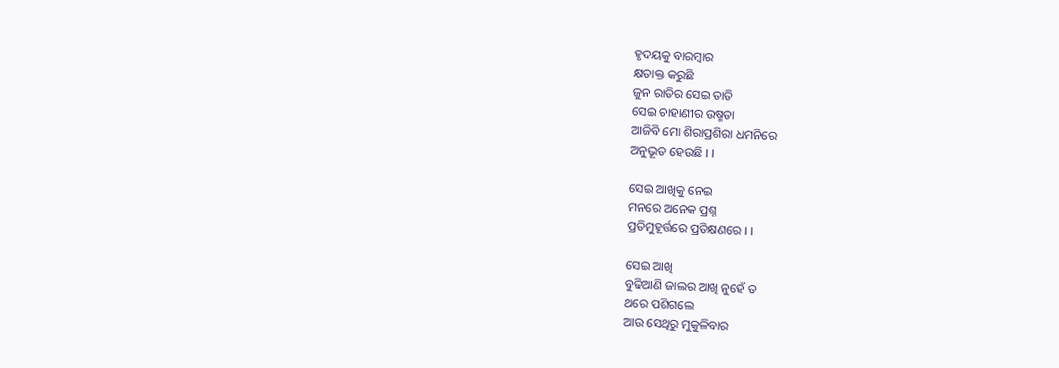ହୃଦୟକୁ ବାରମ୍ବାର
କ୍ଷତାକ୍ତ କରୁଛି
ଜୁନ ରାତିର ସେଇ ତାତି
ସେଇ ଚାହାଣୀର ଉଷ୍ମତା
ଆଜିବି ମୋ ଶିରାପ୍ରଶିରା ଧମନିରେ
ଅନୁଭୂତ ହେଉଛି । ।

ସେଇ ଆଖିକୁ ନେଇ
ମନରେ ଅନେକ ପ୍ରଶ୍ନ
ପ୍ରତିମୁହୂର୍ତ୍ତରେ ପ୍ରତିକ୍ଷଣରେ । ।

ସେଇ ଆଖି
ବୁଢିଆଣି ଜାଲର ଆଖି ନୁହେଁ ତ
ଥରେ ପଶିଗଲେ
ଆଉ ସେଥିରୁ ମୁକୁଳିବାର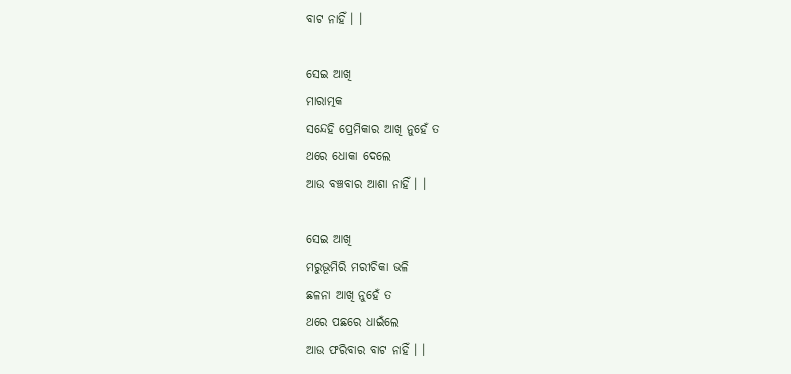ବାଟ ନାହିଁ । ।

ସେଇ ଆଖି
ମାରାତ୍ମକ
ସନ୍ଦେହି ପ୍ରେମିକାର ଆଖି ନୁହେଁ ତ
ଥରେ ଧୋକା ଦେଲେ
ଆଉ ବଞ୍ଚବାର ଆଶା ନାହିଁ । ।

ସେଇ ଆଖି
ମରୁଭୂମିରି ମରୀଚିକା ଭଳି
ଛଳନା ଆଖି ନୁହେଁ ତ
ଥରେ ପଛରେ ଧାଇଁଲେ
ଆଉ ଫରିବାର ବାଟ ନାହିଁ । ।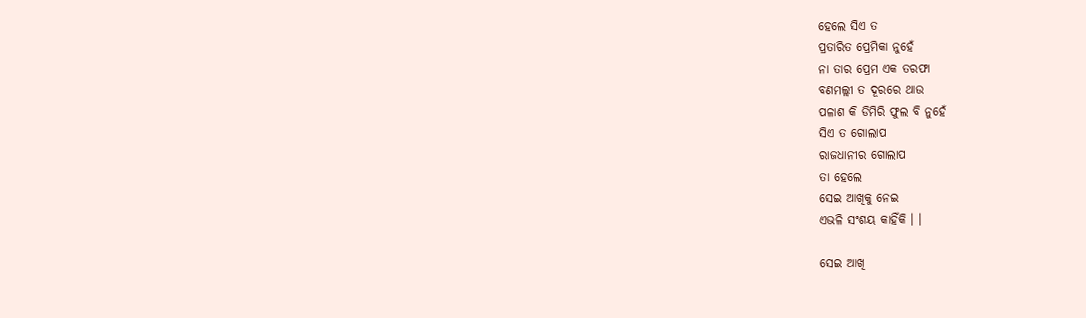ହେଲେ ସିଏ ତ
ପ୍ରତାରିତ ପ୍ରେମିକା ନୁହେଁ
ନା ତାର ପ୍ରେମ ଏକ ତରଫା
ବଣମଲ୍ଲୀ ତ ଦୂରରେ ଥାଉ
ପଳାଶ କି ଡିମିରି ଫୁଲ ବି ନୁହେଁ
ସିଏ ତ ଗୋଲାପ
ରାଜଧାନୀର ଗୋଲାପ
ତା ହେଲେ
ସେଇ ଆଖିକୁ ନେଇ
ଏଭଳି ସଂଶୟ କାହିଁକି । ।

ସେଇ ଆଖି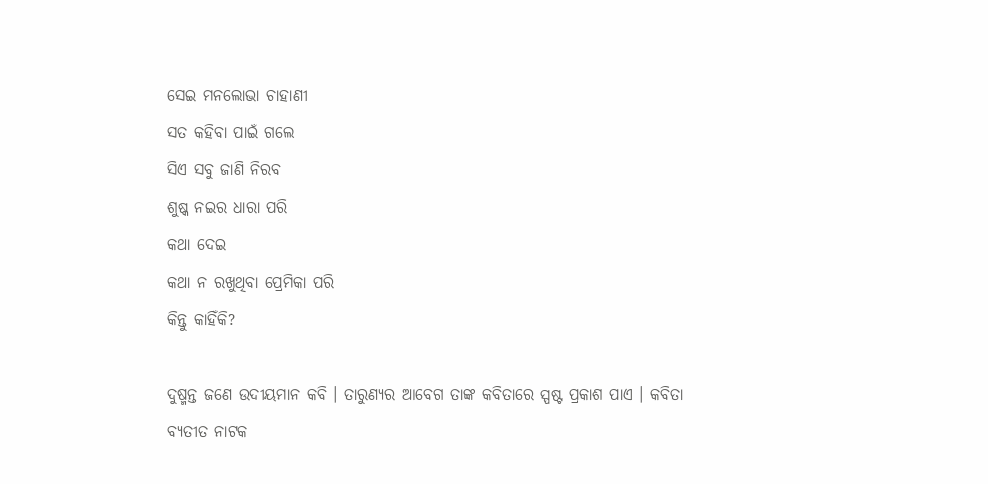ସେଇ ମନଲୋଭା ଚାହାଣୀ
ସତ କହିବା ପାଇଁ ଗଲେ
ସିଏ ସବୁ ଜାଣି ନିରବ
ଶୁଷ୍କ ନଇର ଧାରା ପରି
କଥା ଦେଇ
କଥା ନ ରଖୁଥିବା ପ୍ରେମିକା ପରି
କିନ୍ତୁ କାହିଁକି?

ଦୁଷ୍ମନ୍ତ ଜଣେ ଉଦୀୟମାନ କବି । ତାରୁଣ୍ୟର ଆବେଗ ତାଙ୍କ କବିତାରେ ସ୍ପଷ୍ଟ ପ୍ରକାଶ ପାଏ । କବିତା ବ୍ୟତୀତ ନାଟକ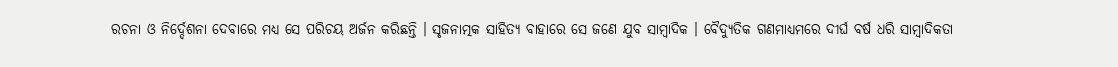ରଚନା ଓ ନିର୍ଦ୍ଦେଶନା ଦେବାରେ ମଧ୍ୟ ସେ ପରିଚୟ ଅର୍ଜନ କରିଛନ୍ତି । ସୃଜନାତ୍ମକ ସାହିତ୍ୟ ବାହାରେ ସେ ଜଣେ ଯୁବ ସାମ୍ବାଦିକ । ବୈଦ୍ୟୁତିକ ଗଣମାଧ୍ୟମରେ ଦୀର୍ଘ ବର୍ଷ ଧରି ସାମ୍ବାଦିକତା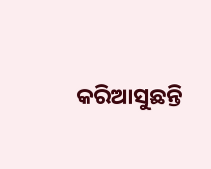କରିଆସୁଛନ୍ତି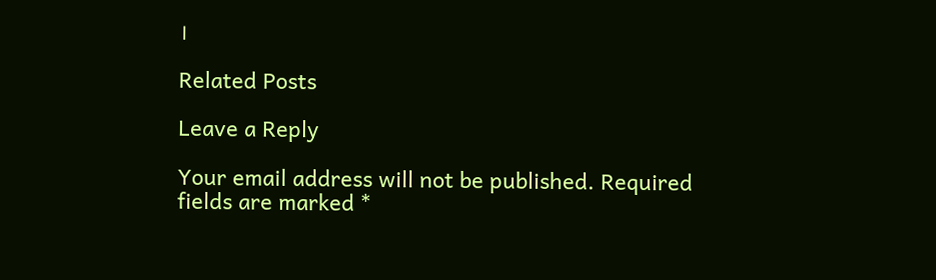।

Related Posts

Leave a Reply

Your email address will not be published. Required fields are marked *